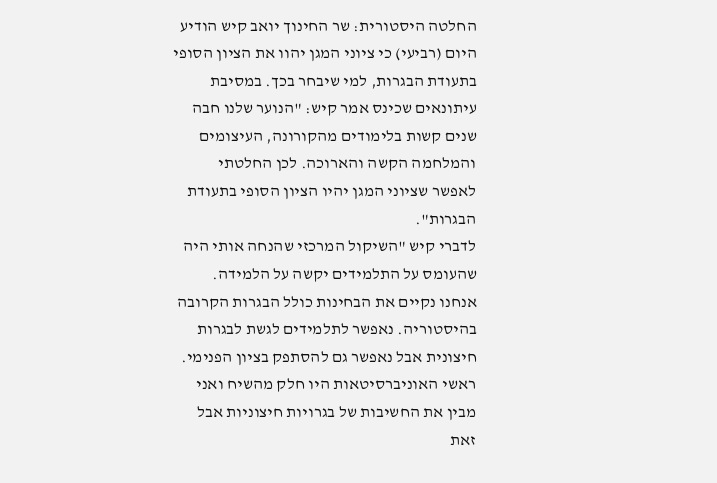החלטה היסטורית: שר החינוך יואב קיש הודיע היום (רביעי) כי ציוני המגן יהוו את הציון הסופי בתעודת הבגרות, למי שיבחר בכך. במסיבת עיתונאים שכינס אמר קיש: "הנוער שלנו חבה שנים קשות בלימודים מהקורונה, העיצומים והמלחמה הקשה והארוכה. לכן החלטתי לאפשר שציוני המגן יהיו הציון הסופי בתעודת הבגרות".
לדברי קיש "השיקול המרכזי שהנחה אותי היה שהעומס על התלמידים יקשה על הלמידה. אנחנו נקיים את הבחינות כולל הבגרות הקרובה בהיסטוריה. נאפשר לתלמידים לגשת לבגרות חיצונית אבל נאפשר גם להסתפק בציון הפנימי. ראשי האוניברסיטאות היו חלק מהשיח ואני מבין את החשיבות של בגרויות חיצוניות אבל זאת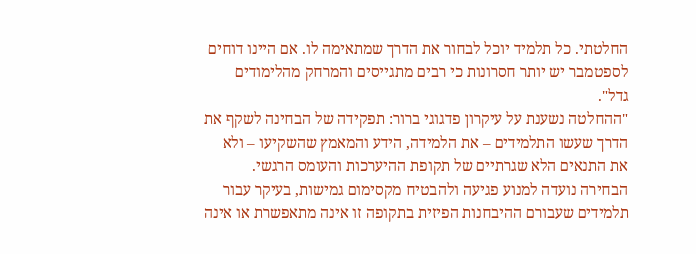החלטתי. כל תלמיד יוכל לבחור את הדרך שמתאימה לו. אם היינו דוחים לספטמבר יש יותר חסרונות כי רבים מתגייסים והמרחק מהלימודים גדל".
"ההחלטה נשענת על עיקרון פדגוגי ברור: תפקידה של הבחינה לשקף את הדרך שעשו התלמידים – את הלמידה, הידע והמאמץ שהשקיעו – ולא את התנאים הלא שגרתיים של תקופת ההיערכות והעומס הרגשי. הבחירה נועדה למנוע פגיעה ולהבטיח מקסימום גמישות, בעיקר עבור תלמידים שעבורם ההיבחנות הפיזית בתקופה זו אינה מתאפשרת או אינה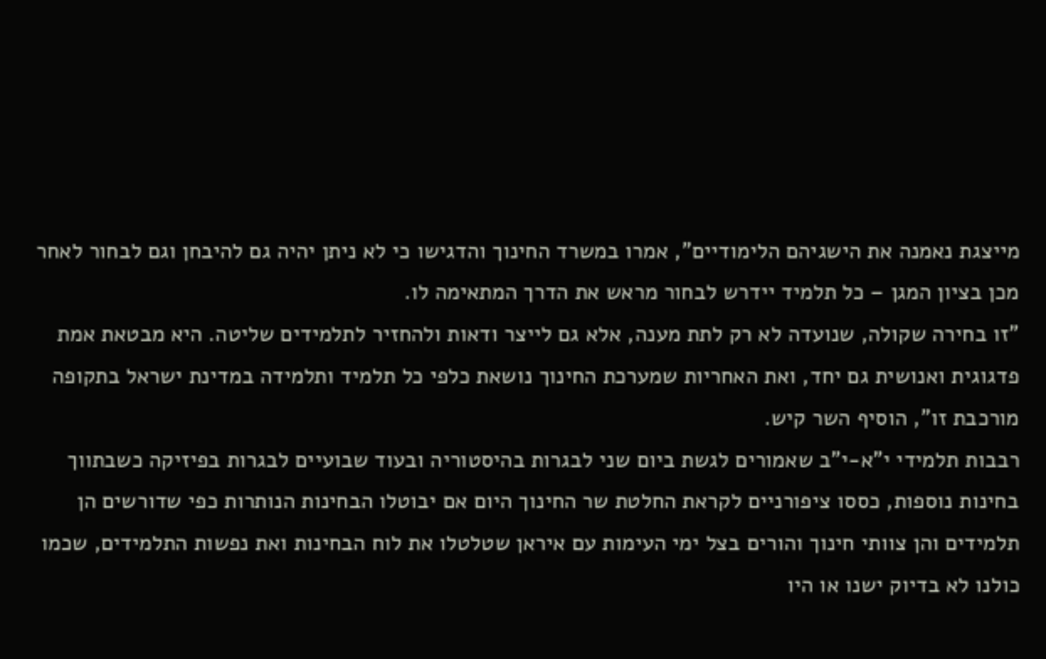מייצגת נאמנה את הישגיהם הלימודיים", אמרו במשרד החינוך והדגישו כי לא ניתן יהיה גם להיבחן וגם לבחור לאחר מכן בציון המגן – כל תלמיד יידרש לבחור מראש את הדרך המתאימה לו.
"זו בחירה שקולה, שנועדה לא רק לתת מענה, אלא גם לייצר ודאות ולהחזיר לתלמידים שליטה. היא מבטאת אמת פדגוגית ואנושית גם יחד, ואת האחריות שמערכת החינוך נושאת כלפי כל תלמיד ותלמידה במדינת ישראל בתקופה מורכבת זו", הוסיף השר קיש.
רבבות תלמידי י"א-י"ב שאמורים לגשת ביום שני לבגרות בהיסטוריה ובעוד שבועיים לבגרות בפיזיקה כשבתווך בחינות נוספות, כססו ציפורניים לקראת החלטת שר החינוך היום אם יבוטלו הבחינות הנותרות כפי שדורשים הן תלמידים והן צוותי חינוך והורים בצל ימי העימות עם איראן שטלטלו את לוח הבחינות ואת נפשות התלמידים, שכמו כולנו לא בדיוק ישנו או היו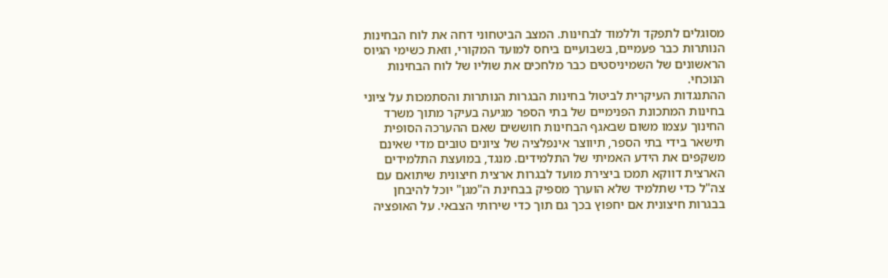מסוגלים לתפקד וללמוד לבחינות. המצב הביטחוני דחה את לוח הבחינות הנותרות כבר פעמיים, בשבועיים ביחס למועד המקורי, וזאת כשימי הגיוס הראשונים של השמיניסטים כבר מלחכים את שוליו של לוח הבחינות הנוכחי.
ההתנגדות העיקרית לביטול בחינות הבגרות הנותרות והסתמכות על ציוני בחינות המתכונת הפנימיים של בתי הספר מגיעה בעיקר מתוך משרד החינוך עצמו משום שבאגף הבחינות חוששים שאם ההערכה הסופית תישאר בידי בתי הספר, תיווצר אינפלציה של ציונים טובים מדי שאינם משקפים את הידע האמיתי של התלמידים. מנגד, במועצת התלמידים הארצית דווקא תמכו ביצירת מועד לבגרות ארצית חיצונית שיתואם עם צה"ל כדי שתלמיד שלא הוערך מספיק בבחינת ה"מגן" יוכל להיבחן בבגרות חיצונית אם יחפוץ בכך גם תוך כדי שירותי הצבאי. על האופציה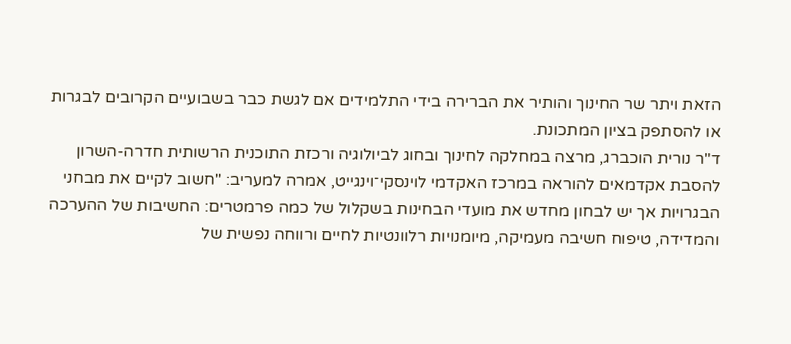הזאת ויתר שר החינוך והותיר את הברירה בידי התלמידים אם לגשת כבר בשבועיים הקרובים לבגרות או להסתפק בציון המתכונת.
ד"ר נורית הוכברג, מרצה במחלקה לחינוך ובחוג לביולוגיה ורכזת התוכנית הרשותית חדרה-השרון להסבת אקדמאים להוראה במרכז האקדמי לוינסקי־וינגייט, אמרה למעריב: "חשוב לקיים את מבחני הבגרויות אך יש לבחון מחדש את מועדי הבחינות בשקלול של כמה פרמטרים: החשיבות של ההערכה והמדידה, טיפוח חשיבה מעמיקה, מיומנויות רלוונטיות לחיים ורווחה נפשית של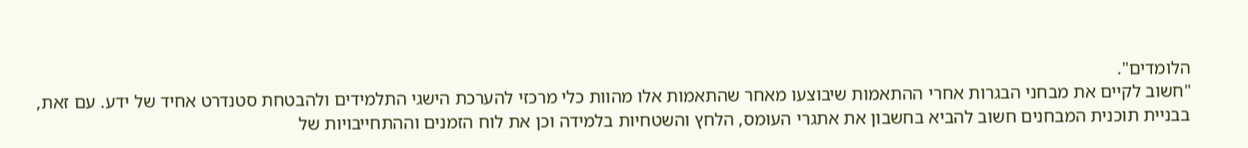הלומדים".
"חשוב לקיים את מבחני הבגרות אחרי ההתאמות שיבוצעו מאחר שהתאמות אלו מהוות כלי מרכזי להערכת הישגי התלמידים ולהבטחת סטנדרט אחיד של ידע. עם זאת, בבניית תוכנית המבחנים חשוב להביא בחשבון את אתגרי העומס, הלחץ והשטחיות בלמידה וכן את לוח הזמנים וההתחייבויות של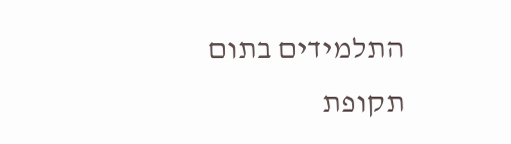התלמידים בתום תקופת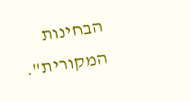הבחינות המקורית".